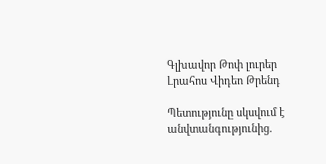Գլխավոր Թոփ լուրեր Լրահոս Վիդեո Թրենդ

Պետությունը սկսվում է անվտանգությունից.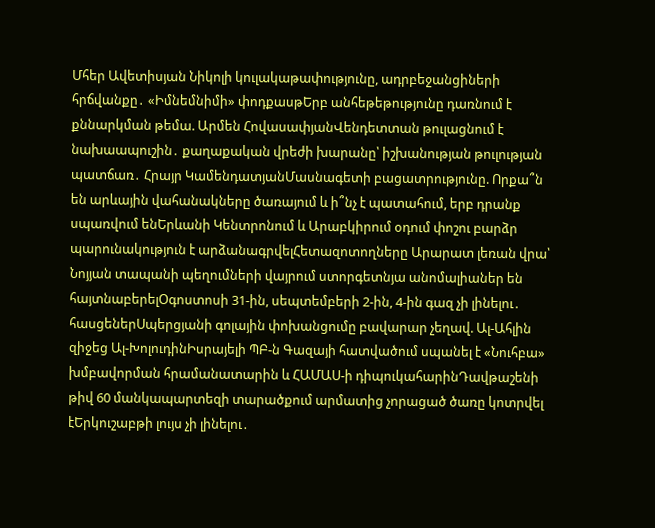Մհեր Ավետիսյան Նիկոլի կուլակաթափությունը, ադրբեջանցիների հրճվանքը․ «Իմնեմնիմի» փոդքասթԵրբ անհեթեթությունը դառնում է քննարկման թեմա. Արմեն ՀովասափյանՎենդետտան թուլացնում է նախաապուշին․ քաղաքական վրեժի խարանը՝ իշխանության թուլության պատճառ․ Հրայր ԿամենդատյանՄասնագետի բացատրությունը. Որքա՞ն են արևային վահանակները ծառայում և ի՞նչ է պատահում, երբ դրանք սպառվում ենԵրևանի Կենտրոնում և Արաբկիրում օդում փոշու բարձր պարունակություն է արձանագրվելՀետազոտողները Արարատ լեռան վրա՝ Նոյյան տապանի պեղումների վայրում ստորգետնյա անոմալիաներ են հայտնաբերելՕգոստոսի 31-ին, սեպտեմբերի 2-ին, 4-ին գազ չի լինելու․ հասցեներՍպերցյանի գոլային փոխանցումը բավարար չեղավ. Ալ-Ահլին զիջեց Ալ-ԽոլուդինԻսրայելի ՊԲ-ն Գազայի հատվածում սպանել է «Նուհբա» խմբավորման հրամանատարին և ՀԱՄԱՍ-ի դիպուկահարինԴավթաշենի թիվ 60 մանկապարտեզի տարածքում արմատից չորացած ծառը կոտրվել էԵրկուշաբթի լույս չի լինելու․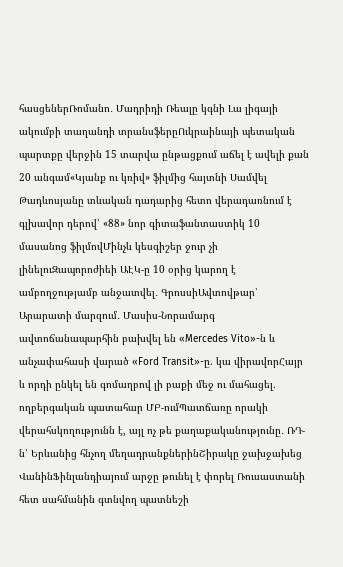հասցեներՌոմանո․ Մադրիդի Ռեալը կգնի Լա լիգայի ակումբի տաղանդի տրանսֆերըՈւկրաինայի պետական պարտքը վերջին 15 տարվա ընթացքում աճել է ավելի քան 20 անգամ«Կյանք ու կռիվ» ֆիլմից հայտնի Սամվել Թադևոսյանը տևական դադարից հետո վերադառնում է գլխավոր դերով՝ «88» նոր գիտաֆանտաստիկ 10 մասանոց ֆիլմովՄինչև կեսգիշեր ջուր չի լինելուԶապորոժիեի ԱԷԿ-ը 10 օրից կարող է ամբողջությամբ անջատվել․ ԳրոսսիԱվտովթար՝ Արարատի մարզում․ Մասիս-Նորամարգ ավտոճանապարհին բախվել են «Mercedes Vito»-ն և անչափահասի վարած «Ford Transit»-ը. կա վիրավորՀայր և որդի ընկել են գոմաղբով լի բաքի մեջ ու մահացել. ողբերգական պատահար ՄԲ-ումՊատճառը որակի վերահսկողությունն է, այլ ոչ թե քաղաքականությունը․ ՌԴ-ն՝ Երևանից հնչող մեղադրանքներինՇիրակը ջախջախեց ՎանինՖինլանդիայում արջը թունել է փորել Ռուսաստանի հետ սահմանին գտնվող պատնեշի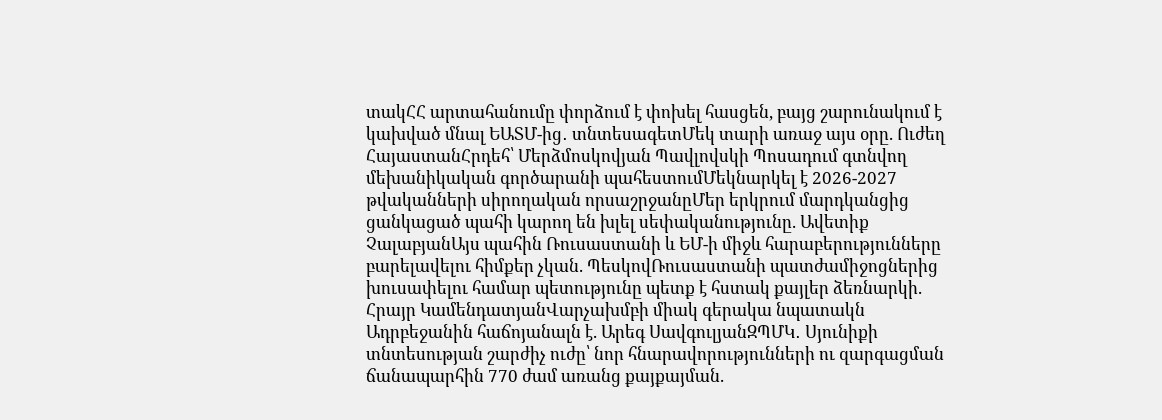տակՀՀ արտահանումը փորձում է փոխել հասցեն, բայց շարունակում է կախված մնալ ԵԱՏՄ-ից․ տնտեսագետՄեկ տարի առաջ այս օրը. Ուժեղ ՀայաստանՀրդեհ՝ Մերձմոսկովյան Պավլովսկի Պոսադում գտնվող մեխանիկական գործարանի պահեստումՄեկնարկել է 2026-2027 թվականների սիրողական որսաշրջանըՄեր երկրում մարդկանցից ցանկացած պահի կարող են խլել սեփականությունը. Ավետիք ՉալաբյանԱյս պահին Ռուսաստանի և ԵՄ-ի միջև հարաբերությունները բարելավելու հիմքեր չկան. ՊեսկովՌուսաստանի պատժամիջոցներից խուսափելու համար պետությունը պետք է հստակ քայլեր ձեռնարկի. Հրայր ԿամենդատյանՎարչախմբի միակ գերակա նպատակն Ադրբեջանին հաճոյանալն է. Արեգ ՍավգուլյանԶՊՄԿ․ Սյունիքի տնտեսության շարժիչ ուժը՝ նոր հնարավորությունների ու զարգացման ճանապարհին 770 ժամ առանց քայքայման.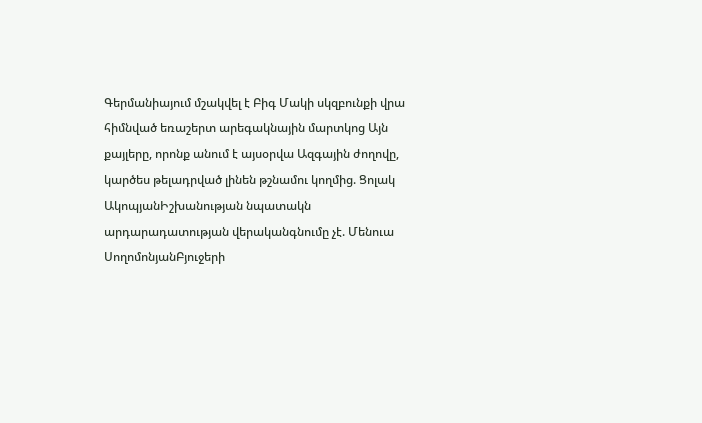Գերմանիայում մշակվել է Բիգ Մակի սկզբունքի վրա հիմնված եռաշերտ արեգակնային մարտկոց Այն քայլերը, որոնք անում է այսօրվա Ազգային ժողովը, կարծես թելադրված լինեն թշնամու կողմից. Ցոլակ ԱկոպյանԻշխանության նպատակն արդարադատության վերականգնումը չէ. Մենուա ՍողոմոնյանԲյուջերի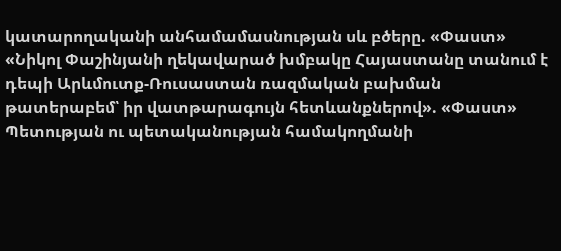կատարողականի անհամամասնության սև բծերը. «Փաստ» «Նիկոլ Փաշինյանի ղեկավարած խմբակը Հայաստանը տանում է դեպի Արևմուտք-Ռուսաստան ռազմական բախման թատերաբեմ՝ իր վատթարագույն հետևանքներով». «Փաստ» Պետության ու պետականության համակողմանի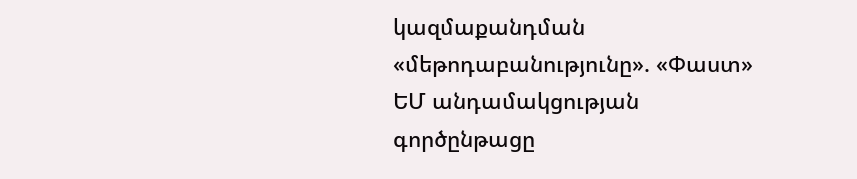կազմաքանդման «մեթոդաբանությունը». «Փաստ» ԵՄ անդամակցության գործընթացը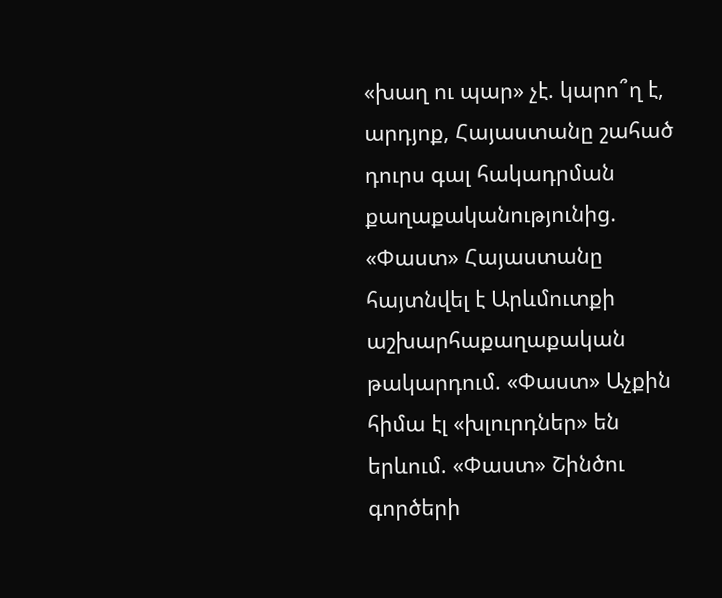«խաղ ու պար» չէ. կարո՞ղ է, արդյոք, Հայաստանը շահած դուրս գալ հակադրման քաղաքականությունից. «Փաստ» Հայաստանը հայտնվել է Արևմուտքի աշխարհաքաղաքական թակարդում. «Փաստ» Աչքին հիմա էլ «խլուրդներ» են երևում. «Փաստ» Շինծու գործերի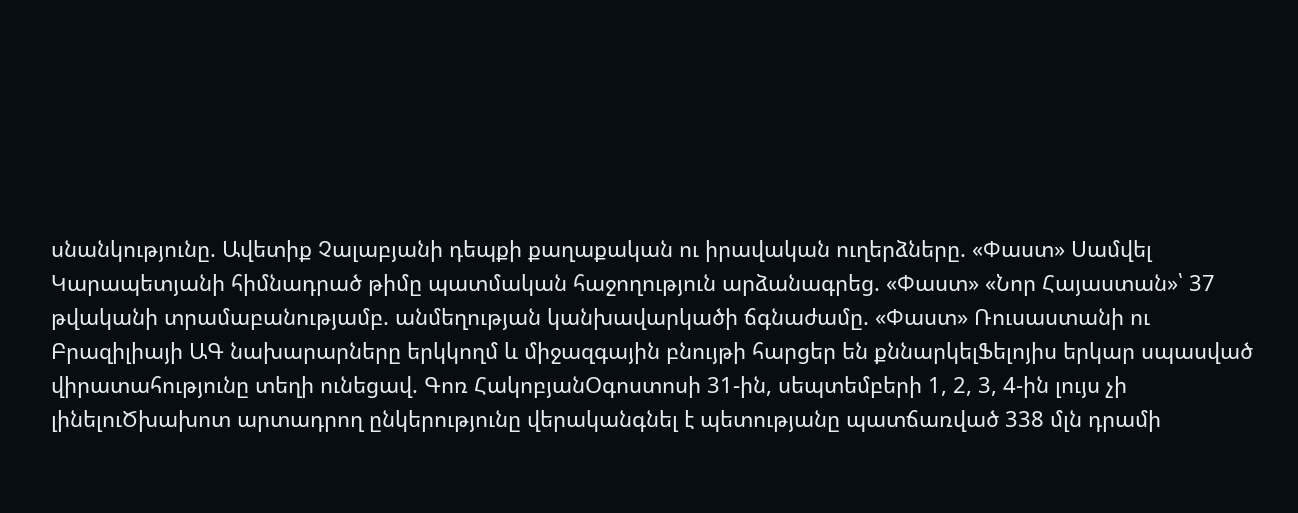սնանկությունը. Ավետիք Չալաբյանի դեպքի քաղաքական ու իրավական ուղերձները. «Փաստ» Սամվել Կարապետյանի հիմնադրած թիմը պատմական հաջողություն արձանագրեց. «Փաստ» «Նոր Հայաստան»՝ 37 թվականի տրամաբանությամբ. անմեղության կանխավարկածի ճգնաժամը. «Փաստ» Ռուսաստանի ու Բրազիլիայի ԱԳ նախարարները երկկողմ և միջազգային բնույթի հարցեր են քննարկելՖելոյիս երկար սպասված վիրատահությունը տեղի ունեցավ. Գոռ ՀակոբյանՕգոստոսի 31-ին, սեպտեմբերի 1, 2, 3, 4-ին լույս չի լինելուԾխախոտ արտադրող ընկերությունը վերականգնել է պետությանը պատճառված 338 մլն դրամի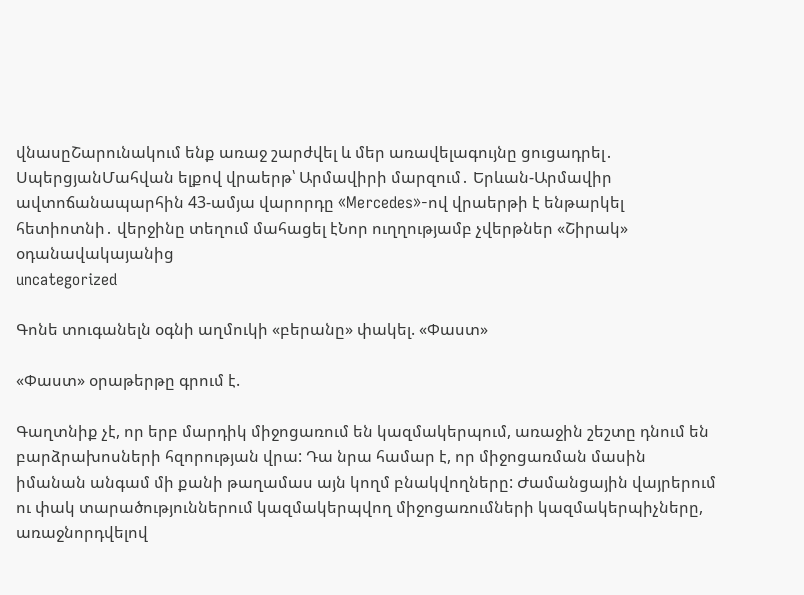վնասըՇարունակում ենք առաջ շարժվել և մեր առավելագույնը ցուցադրել․ ՍպերցյանՄահվան ելքով վրաերթ՝ Արմավիրի մարզում․ Երևան-Արմավիր ավտոճանապարհին 43-ամյա վարորդը «Mercedes»-ով վրաերթի է ենթարկել հետիոտնի․ վերջինը տեղում մահացել էՆոր ուղղությամբ չվերթներ «Շիրակ» օդանավակայանից
uncategorized

Գոնե տուգանելն օգնի աղմուկի «բերանը» փակել. «Փաստ»

«Փաստ» օրաթերթը գրում է.

Գաղտնիք չէ, որ երբ մարդիկ միջոցառում են կազմակերպում, առաջին շեշտը դնում են բարձրախոսների հզորության վրա: Դա նրա համար է, որ միջոցառման մասին իմանան անգամ մի քանի թաղամաս այն կողմ բնակվողները: Ժամանցային վայրերում ու փակ տարածություններում կազմակերպվող միջոցառումների կազմակերպիչները, առաջնորդվելով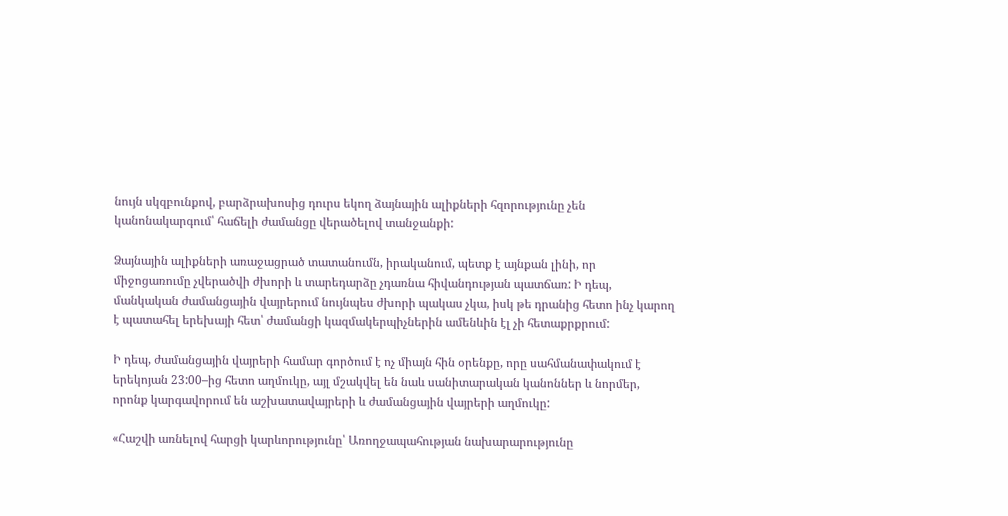նույն սկզբունքով, բարձրախոսից դուրս եկող ձայնային ալիքների հզորությունը չեն կանոնակարգում՝ հաճելի ժամանցը վերածելով տանջանքի:

Ձայնային ալիքների առաջացրած տատանումն, իրականում, պետք է այնքան լինի, որ միջոցառումը չվերածվի ժխորի և տարեդարձը չդառնա հիվանդության պատճառ: Ի դեպ, մանկական ժամանցային վայրերում նույնպես ժխորի պակաս չկա, իսկ թե դրանից հետո ինչ կարող է պատահել երեխայի հետ՝ ժամանցի կազմակերպիչներին ամենևին էլ չի հետաքրքրում:

Ի դեպ, ժամանցային վայրերի համար գործում է ոչ միայն հին օրենքը, որը սահմանափակում է երեկոյան 23:00–ից հետո աղմուկը, այլ մշակվել են նաև սանիտարական կանոններ և նորմեր, որոնք կարգավորում են աշխատավայրերի և ժամանցային վայրերի աղմուկը:

«Հաշվի առնելով հարցի կարևորությունը՝ Առողջապահության նախարարությունը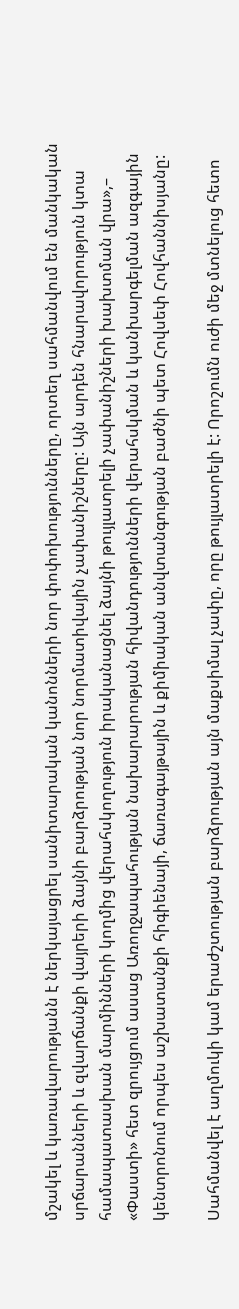մշակել և կառավարությանն է ներկայացրել սանիտարական կանոնների նոր փոփոխությունները, որտեղ սահմանվում են մանկական սրճարանների և զվարճանքի վայրերի ձայնի բարձրության նոր նորմատիվային չափանիշները: Այն արդեն հնարավորություն կտա համապատասխան մարմինների կողմից վերահսկողություն իրականացնել ձայնի թույլատրելի չափանիշների խախտման վրա»,– «Փաստի» հետ զրույցում ասաց Առողջապահության նախարարության հիվանդությունների վերահսկման և կանխարգելման ազգային կենտրոնում որպես աշխատանքի հիգիենայի, ճառագայթային և քիմիական անվտանգության բաժնի պետ Հովսեփ Հովհաննիսյանը:

Սահմանվել է աղմուկի կամ երաժշտության բարձրության այն մաքսիմալ չափը, որը թույլատրելի է: Որոշումն ուժի մեջ մտնելուց հետո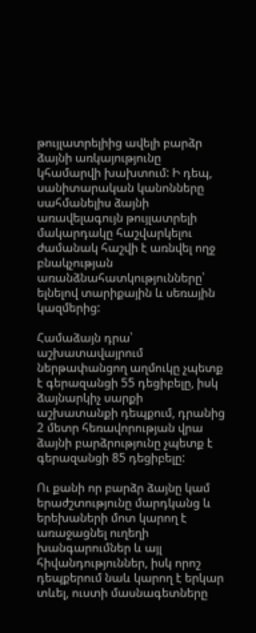թույլատրելիից ավելի բարձր ձայնի առկայությունը կհամարվի խախտում: Ի դեպ, սանիտարական կանոնները սահմանելիս ձայնի առավելագույն թույլատրելի մակարդակը հաշվարկելու ժամանակ հաշվի է առնվել ողջ բնակչության առանձնահատկությունները՝ ելնելով տարիքային և սեռային կազմերից:

Համաձայն դրա՝ աշխատավայրում ներթափանցող աղմուկը չպետք է գերազանցի 55 դեցիբելը, իսկ ձայնարկիչ սարքի աշխատանքի դեպքում, դրանից 2 մետր հեռավորության վրա ձայնի բարձրությունը չպետք է գերազանցի 85 դեցիբելը:

Ու քանի որ բարձր ձայնը կամ երաժշտությունը մարդկանց և երեխաների մոտ կարող է առաջացնել ուղեղի խանգարումներ և այլ հիվանդություններ, իսկ որոշ դեպքերում նաև կարող է երկար տևել, ուստի մասնագետները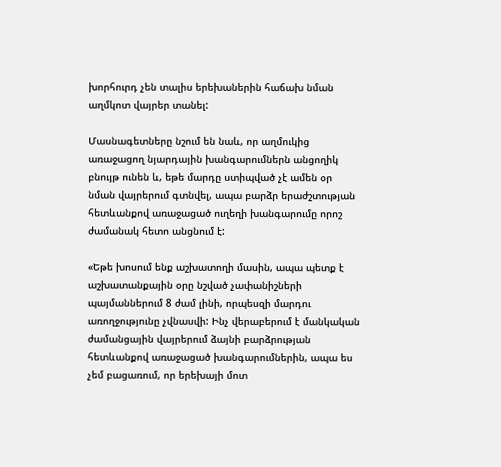խորհուրդ չեն տալիս երեխաներին հաճախ նման աղմկոտ վայրեր տանել:

Մասնագետները նշում են նաև, որ աղմուկից առաջացող նյարդային խանգարումներն անցողիկ բնույթ ունեն և, եթե մարդը ստիպված չէ ամեն օր նման վայրերում գտնվել, ապա բարձր երաժշտության հետևանքով առաջացած ուղեղի խանգարումը որոշ ժամանակ հետո անցնում է:

«Եթե խոսում ենք աշխատողի մասին, ապա պետք է աշխատանքային օրը նշված չափանիշների պայմաններում 8 ժամ լինի, որպեսզի մարդու առողջությունը չվնասվի: Ինչ վերաբերում է մանկական ժամանցային վայրերում ձայնի բարձրության հետևանքով առաջացած խանգարումներին, ապա ես չեմ բացառում, որ երեխայի մոտ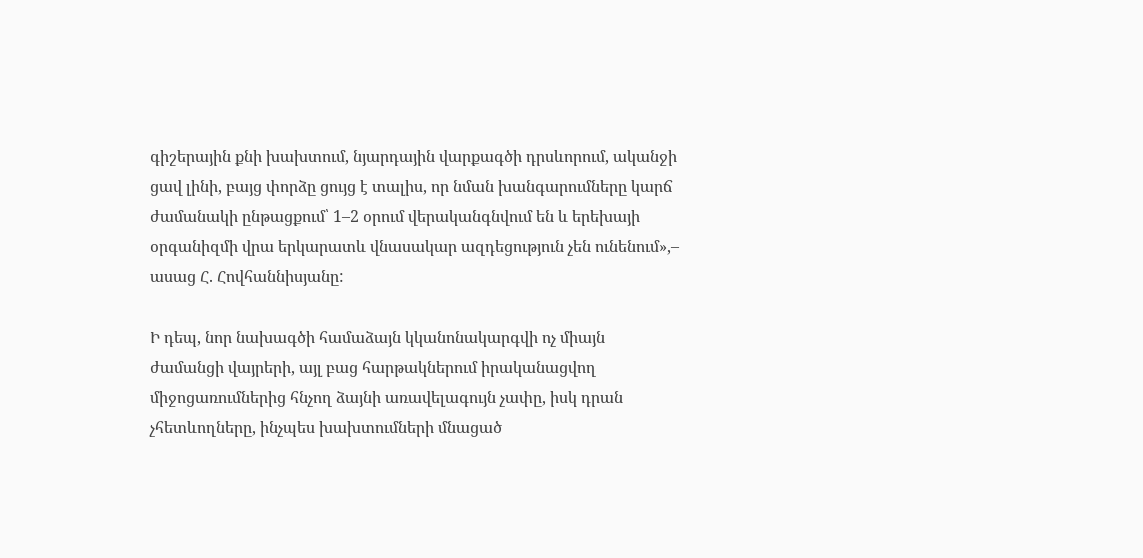գիշերային քնի խախտում, նյարդային վարքագծի դրսևորում, ականջի ցավ լինի, բայց փորձը ցույց է տալիս, որ նման խանգարումները կարճ ժամանակի ընթացքում՝ 1–2 օրում վերականգնվում են և երեխայի օրգանիզմի վրա երկարատև վնասակար ազդեցություն չեն ունենում»,– ասաց Հ. Հովհաննիսյանը:

Ի դեպ, նոր նախագծի համաձայն կկանոնակարգվի ոչ միայն ժամանցի վայրերի, այլ բաց հարթակներում իրականացվող միջոցառումներից հնչող ձայնի առավելագույն չափը, իսկ դրան չհետևողները, ինչպես խախտումների մնացած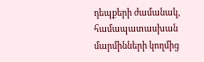դեպքերի ժամանակ, համապատասխան մարմինների կողմից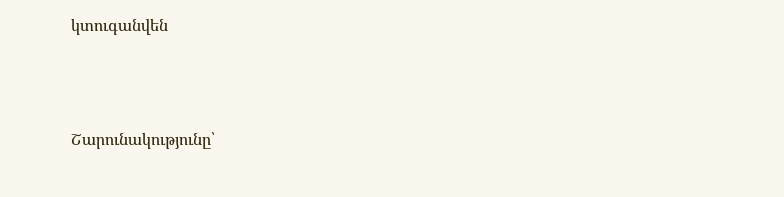կտուգանվեն



Շարունակությունը՝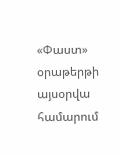«Փաստ» օրաթերթի այսօրվա համարում